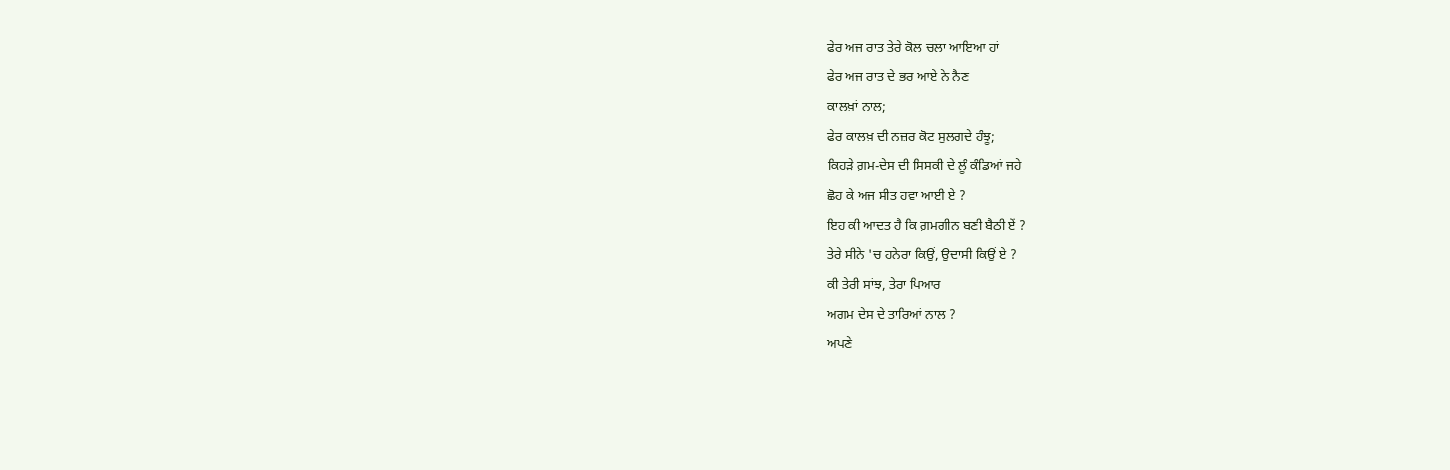ਫੇਰ ਅਜ ਰਾਤ ਤੇਰੇ ਕੋਲ ਚਲਾ ਆਇਆ ਹਾਂ
ਫੇਰ ਅਜ ਰਾਤ ਦੇ ਭਰ ਆਏ ਨੇ ਨੈਣ
ਕਾਲਖ਼ਾਂ ਨਾਲ;
ਫੇਰ ਕਾਲਖ਼ ਦੀ ਨਜ਼ਰ ਕੋਟ ਸੁਲਗਦੇ ਹੰਝੂ;
ਕਿਹੜੇ ਗ਼ਮ-ਦੇਸ ਦੀ ਸਿਸਕੀ ਦੇ ਲੂੰ ਕੰਡਿਆਂ ਜਹੇ
ਛੋਹ ਕੇ ਅਜ ਸੀਤ ਹਵਾ ਆਈ ਏ ?
ਇਹ ਕੀ ਆਦਤ ਹੈ ਕਿ ਗ਼ਮਗੀਨ ਬਣੀ ਬੈਠੀ ਏਂ ?
ਤੇਰੇ ਸੀਨੇ 'ਚ ਹਨੇਰਾ ਕਿਉਂ, ਉਦਾਸੀ ਕਿਉਂ ਏ ?
ਕੀ ਤੇਰੀ ਸਾਂਝ, ਤੇਰਾ ਪਿਆਰ
ਅਗਮ ਦੇਸ ਦੇ ਤਾਰਿਆਂ ਨਾਲ ?
ਅਪਣੇ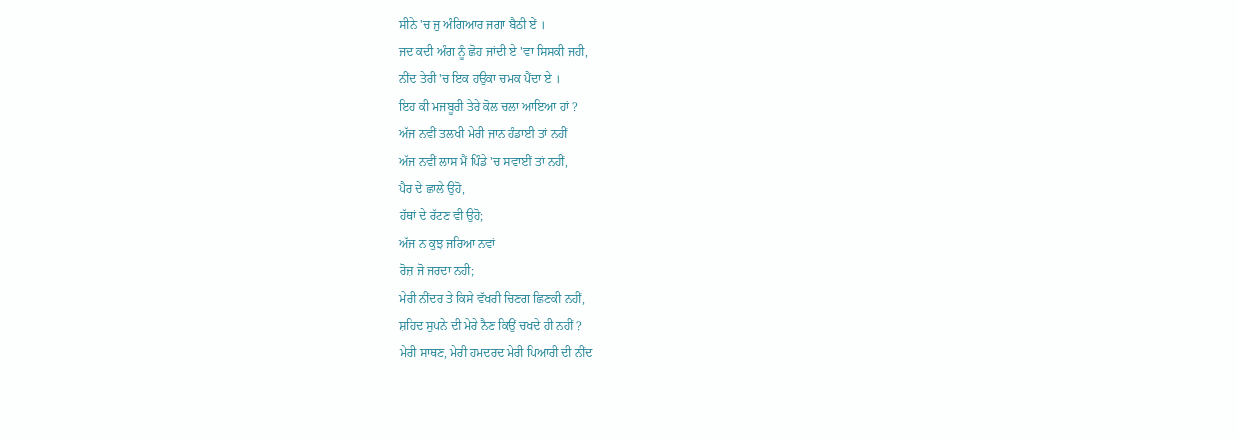ਸੀਨੇ 'ਚ ਜੁ ਅੰਗਿਆਰ ਜਗਾ ਬੈਠੀ ਏਂ ।
ਜਦ ਕਦੀ ਅੰਗ ਨੂੰ ਛੋਹ ਜਾਂਦੀ ਏ 'ਵਾ ਸਿਸਕੀ ਜਹੀ,
ਨੀਂਦ ਤੇਰੀ 'ਚ ਇਕ ਹਉਕਾ ਚਮਕ ਪੈਂਦਾ ਏ ।
ਇਹ ਕੀ ਮਜਬੂਰੀ ਤੇਰੇ ਕੋਲ ਚਲਾ ਆਇਆ ਹਾਂ ?
ਅੱਜ ਨਵੀਂ ਤਲਖੀ ਮੇਰੀ ਜਾਨ ਹੰਡਾਈ ਤਾਂ ਨਹੀਂ
ਅੱਜ ਨਵੀਂ ਲਾਸ ਮੈਂ ਪਿੰਡੇ 'ਚ ਸਵਾਈਂ ਤਾਂ ਨਹੀਂ,
ਪੈਰ ਦੇ ਛਾਲੇ ਉਹੋ,
ਹੱਥਾਂ ਦੇ ਰੱਟਣ ਵੀ ਉਹੋ;
ਅੱਜ ਨ ਕੁਝ ਜਰਿਆ ਨਵਾਂ
ਰੋਜ਼ ਜੋ ਜਰਦਾ ਨਹੀ;
ਮੇਰੀ ਨੀਂਦਰ ਤੇ ਕਿਸੇ ਵੱਖਰੀ ਚਿਣਗ ਛਿਣਕੀ ਨਹੀਂ,
ਸ਼ਹਿਦ ਸੁਪਨੇ ਦੀ ਮੇਰੇ ਨੈਣ ਕਿਉਂ ਚਖਦੇ ਹੀ ਨਹੀਂ ?
ਮੇਰੀ ਸਾਥਣ, ਮੇਰੀ ਹਮਦਰਦ ਮੇਰੀ ਪਿਆਰੀ ਦੀ ਨੀਂਦ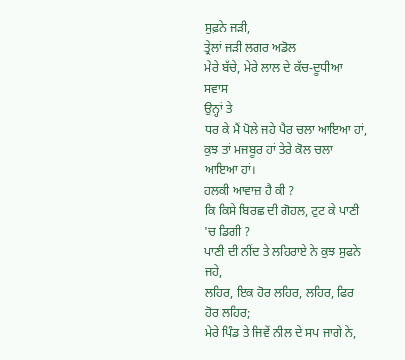ਸੁਫ਼ਨੇ ਜੜੀ,
ਤ੍ਰੇਲਾਂ ਜੜੀ ਲਗਰ ਅਡੋਲ
ਮੇਰੇ ਬੱਚੇ, ਮੇਰੇ ਲਾਲ ਦੇ ਕੱਚ-ਦੂਧੀਆ ਸਵਾਸ
ਉਨ੍ਹਾਂ ਤੇ
ਧਰ ਕੇ ਮੈਂ ਪੋਲੇ ਜਹੇ ਪੈਰ ਚਲਾ ਆਇਆ ਹਾਂ,
ਕੁਝ ਤਾਂ ਮਜਬੂਰ ਹਾਂ ਤੇਰੇ ਕੋਲ ਚਲਾ ਆਇਆ ਹਾਂ।
ਹਲਕੀ ਆਵਾਜ਼ ਹੈ ਕੀ ?
ਕਿ ਕਿਸੇ ਬਿਰਛ ਦੀ ਗੋਹਲ, ਟੁਟ ਕੇ ਪਾਣੀ 'ਚ ਡਿਗੀ ?
ਪਾਣੀ ਦੀ ਨੀਂਦ ਤੇ ਲਹਿਰਾਏ ਨੇ ਕੁਝ ਸੁਫਨੇ ਜਹੇ,
ਲਹਿਰ, ਇਕ ਹੋਰ ਲਹਿਰ, ਲਹਿਰ, ਫਿਰ ਹੋਰ ਲਹਿਰ;
ਮੇਰੇ ਪਿੰਡ ਤੇ ਜਿਵੇਂ ਨੀਲ ਦੇ ਸਪ ਜਾਗੇ ਨੇ,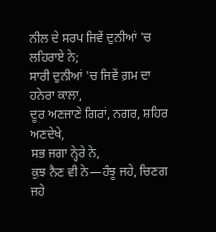ਨੀਲ ਦੇ ਸਰਪ ਜਿਵੇਂ ਦੁਨੀਆਂ 'ਚ ਲਹਿਰਾਏ ਨੇ;
ਸਾਰੀ ਦੁਨੀਆਂ 'ਚ ਜਿਵੇਂ ਗ਼ਮ ਦਾ ਹਨੇਰਾ ਕਾਲਾ,
ਦੂਰ ਅਣਜਾਣੇ ਗਿਰਾਂ, ਨਗਰ, ਸ਼ਹਿਰ ਅਣਦੇਖੇ,
ਸਭ ਜਗਾ ਨ੍ਹੇਰੇ ਨੇ,
ਕੁਝ ਨੈਣ ਵੀ ਨੇ—ਹੰਝੂ ਜਹੇ, ਚਿਣਗ ਜਹੇ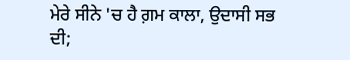ਮੇਰੇ ਸੀਨੇ 'ਚ ਹੈ ਗ਼ਮ ਕਾਲਾ, ਉਦਾਸੀ ਸਭ ਦੀ;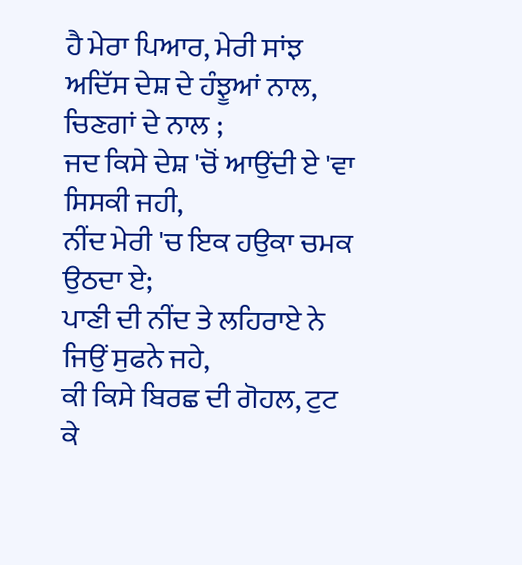ਹੈ ਮੇਰਾ ਪਿਆਰ, ਮੇਰੀ ਸਾਂਝ
ਅਦਿੱਸ ਦੇਸ਼ ਦੇ ਹੰਝੂਆਂ ਨਾਲ, ਚਿਣਗਾਂ ਦੇ ਨਾਲ ;
ਜਦ ਕਿਸੇ ਦੇਸ਼ 'ਚੋਂ ਆਉਂਦੀ ਏ 'ਵਾ ਸਿਸਕੀ ਜਹੀ,
ਨੀਂਦ ਮੇਰੀ 'ਚ ਇਕ ਹਉਕਾ ਚਮਕ ਉਠਦਾ ਏ;
ਪਾਣੀ ਦੀ ਨੀਂਦ ਤੇ ਲਹਿਰਾਏ ਨੇ ਜਿਉਂ ਸੁਫਨੇ ਜਹੇ,
ਕੀ ਕਿਸੇ ਬਿਰਛ ਦੀ ਗੋਹਲ, ਟੁਟ ਕੇ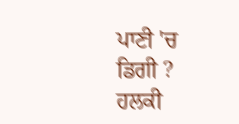ਪਾਣੀ 'ਚ ਡਿਗੀ ?
ਹਲਕੀ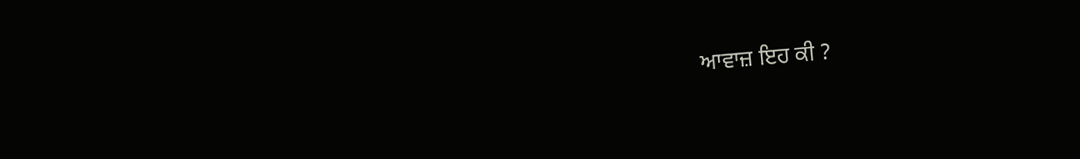ਆਵਾਜ਼ ਇਹ ਕੀ ?